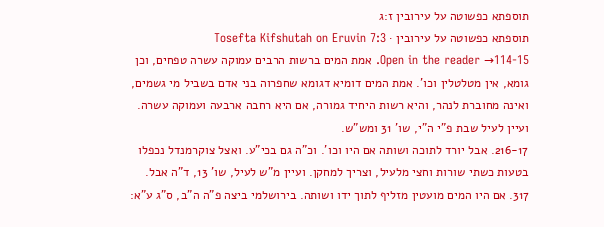תוספתא כפשוטה על עירובין ז:ג
תוספתא כפשוטה על עירובין · Tosefta Kifshutah on Eruvin 7:3
Open in the reader →114-15. אמת המים ברשות הרבים עמוקה עשרה טפחים, וכן גומא, אין מטלטלין וכו'. אמת המים דומיא דגומא שחפרוה בני אדם בשביל מי גשמים, ואינה מחוברת לנהר, והיא רשות היחיד גמורה, אם היא רחבה ארבעה ועמוקה עשרה. ועיין לעיל שבת פ"י ה"י, שו' 31 ומש"ש.
216-17. אבל יורד לתוכה ושותה אם היו וכו'. וכ"ה גם בכי"ע. ואצל צוקרמנדל נכפלו בטעות כשתי שורות וחצי מלעיל, וצריך למחקן. ועיין מ"ש לעיל, שו' 13, ד"ה אבל.
317. אם היו המים מועטין מזליף לתוך ידו ושותה. בירושלמי ביצה פ"ה ה"ב, ס"ג ע"א: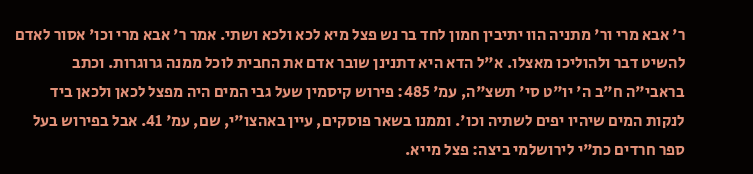ר' אבא מרי ור' מתניה הוו יתיבין חמון לחד בר נש פצל מיא לכא ולכא ושתי. אמר ר' אבא מרי וכו' אסור לאדם להשיט דבר ולהוליכו מאצלו. א"ל הדא היא דתנינן שובר אדם את החבית לוכל ממנה גרוגרות. וכתב בראבי"ה ח"ב ה' יו"ט סי' תשצ"ה, עמ' 485: פירוש קיסמין שעל גבי המים היה מפצל לכאן ולכאן ביד לנקות המים שיהיו יפים לשתיה וכו'. וממנו בשאר פוסקים, עיין באהצו"י, שם, עמ' 41. אבל בפירוש בעל ספר חרדים כת"י לירושלמי ביצה: פצל מייא.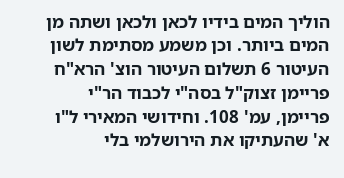הוליך המים בידיו לכאן ולכאן ושתה מן המים ביותר. וכן משמע מסתימת לשון העיטור 6 תשלום העיטור הוצ' הרא"ח פריימן זצוק"ל בסה"י לכבוד הר"י פריימן, עמ' 108. וחידושי המאירי ל"ו א' שהעתיקו את הירושלמי בלי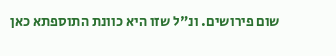שום פירושים. ונ"ל שזו היא כוונת התוספתא כאן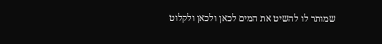שמותר לו להשיט את המים לכאן ולכאן ולקלוט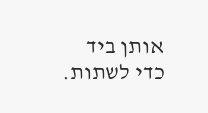אותן ביד כדי לשתות.